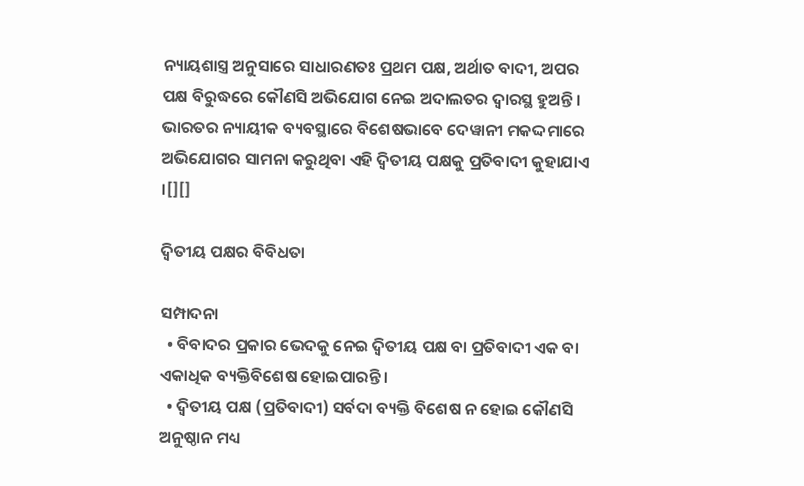ନ୍ୟାୟଶାସ୍ତ୍ର ଅନୁସାରେ ସାଧାରଣତଃ ପ୍ରଥମ ପକ୍ଷ, ଅର୍ଥାତ ବାଦୀ, ଅପର ପକ୍ଷ ବିରୁଦ୍ଧରେ କୌଣସି ଅଭିଯୋଗ ନେଇ ଅଦାଲତର ଦ୍ୱାରସ୍ଥ ହୁଅନ୍ତି । ଭାରତର ନ୍ୟାୟୀକ ବ୍ୟବସ୍ଥାରେ ବିଶେଷଭାବେ ଦେୱାନୀ ମକଦ୍ଦମାରେ ଅଭିଯୋଗର ସାମନା କରୁଥିବା ଏହି ଦ୍ୱିତୀୟ ପକ୍ଷକୁ ପ୍ରତିବାଦୀ କୁହାଯାଏ ।[][]

ଦ୍ୱିତୀୟ ପକ୍ଷର ବିବିଧତା

ସମ୍ପାଦନା
  • ବିବାଦର ପ୍ରକାର ଭେଦକୁ ନେଇ ଦ୍ୱିତୀୟ ପକ୍ଷ ବା ପ୍ରତିବାଦୀ ଏକ ବା ଏକାଧିକ ବ୍ୟକ୍ତିବିଶେଷ ହୋଇପାରନ୍ତି ।
  • ଦ୍ୱିତୀୟ ପକ୍ଷ (ପ୍ରତିବାଦୀ) ସର୍ବଦା ବ୍ୟକ୍ତି ବିଶେଷ ନ ହୋଇ କୌଣସି ଅନୁଷ୍ଠାନ ମଧ୍ୟ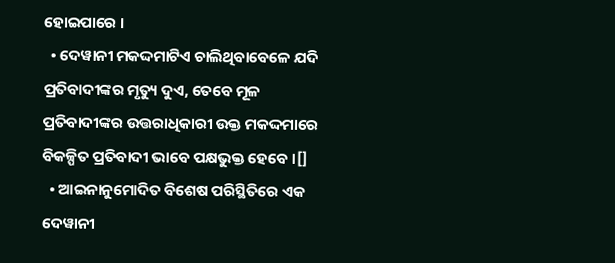ହୋଇପାରେ ।
  • ଦେୱାନୀ ମକଦ୍ଦମାଟିଏ ଚାଲିଥିବାବେଳେ ଯଦି ପ୍ରତିବାଦୀଙ୍କର ମୃତ୍ୟୁ ଦୁଏ, ତେବେ ମୂଳ ପ୍ରତିବାଦୀଙ୍କର ଉତ୍ତରାଧିକାରୀ ଉକ୍ତ ମକଦ୍ଦମାରେ ବିକଳ୍ପିତ ପ୍ରତିବାଦୀ ଭାବେ ପକ୍ଷଭୁକ୍ତ ହେବେ ।[]
  • ଆଇନାନୁମୋଦିତ ବିଶେଷ ପରିସ୍ଥିତିରେ ଏକ ଦେୱାନୀ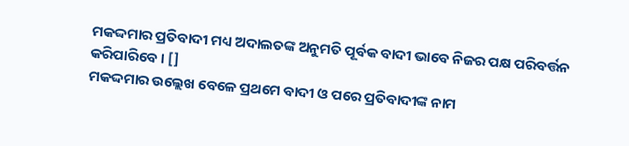ମକଦ୍ଦମାର ପ୍ରତିବାଦୀ ମଧ୍ୟ ଅଦାଲତଙ୍କ ଅନୁମତି ପୂର୍ବକ ବାଦୀ ଭାବେ ନିଜର ପକ୍ଷ ପରିବର୍ତ୍ତନ କରିପାରିବେ । []
ମକଦ୍ଦମାର ଉଲ୍ଲେଖ ବେଳେ ପ୍ରଥମେ ବାଦୀ ଓ ପରେ ପ୍ରତିବାଦୀଙ୍କ ନାମ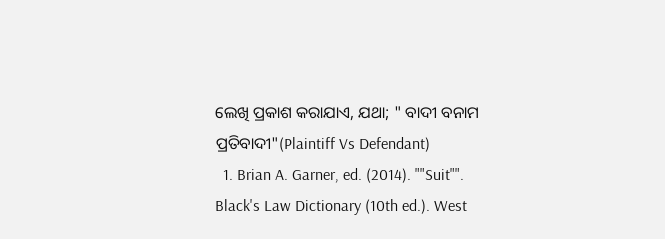ଲେଖି ପ୍ରକାଶ କରାଯାଏ, ଯଥା; " ବାଦୀ ବନାମ ପ୍ରତିବାଦୀ"(Plaintiff Vs Defendant)
  1. Brian A. Garner, ed. (2014). ""Suit"". Black's Law Dictionary (10th ed.). West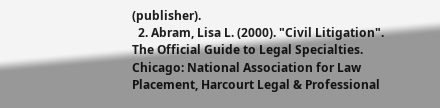(publisher).
  2. Abram, Lisa L. (2000). "Civil Litigation". The Official Guide to Legal Specialties. Chicago: National Association for Law Placement, Harcourt Legal & Professional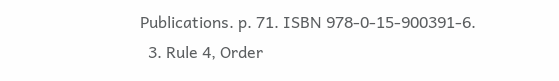Publications. p. 71. ISBN 978-0-15-900391-6.
  3. Rule 4, Order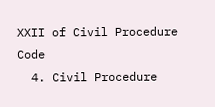XXII of Civil Procedure Code
  4. Civil Procedure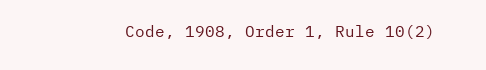Code, 1908, Order 1, Rule 10(2)